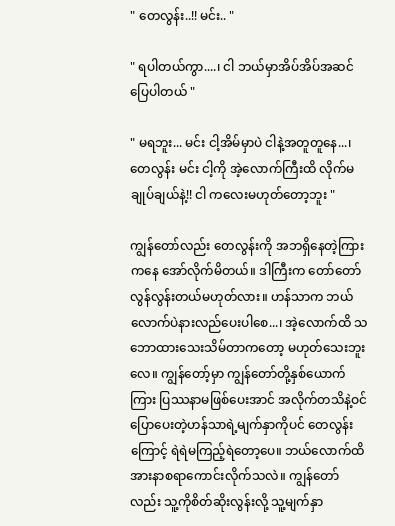" တေလွန်း..!! မင်း.. "

" ရပါတယ်ကွာ....၊ ငါ ဘယ်မှာအိပ်အိပ်အဆင်ပြေပါတယ် "

" မရဘူး... မင်း ငါ့အိမ်မှာပဲ ငါနဲ့အတူတူနေ...၊ တေလွန်း မင်း ငါ့ကို အဲ့လောက်ကြီးထိ လိုက်မချုပ်ချယ်နဲ့!! ငါ ကလေးမဟုတ်တော့ဘူး "

ကျွန်တော်လည်း တေလွန်းကို အဘရှိနေတဲ့ကြားကနေ အော်လိုက်မိတယ်။ ဒါကြီးက တော်တော်လွန်လွန်းတယ်မဟုတ်လား။ ဟန်သာက ဘယ်လောက်ပဲနားလည်ပေးပါစေ...၊ အဲ့လောက်ထိ သဘောထားသေးသိမ်တာကတော့ မဟုတ်သေးဘူးလေ။ ကျွန်တော့်မှာ ကျွန်တော်တို့နှစ်ယောက်ကြား ပြဿနာမဖြစ်ပေးအာင် အလိုက်တသိနဲ့ဝင်ပြောပေးတဲ့ဟန်သာရဲ့မျက်နှာကိုပင် တေလွန်းကြောင့် ရဲရဲမကြည့်ရဲတော့ပေ။ ဘယ်လောက်ထိ အားနာစရာကောင်းလိုက်သလဲ။ ကျွန်တော်လည်း သူ့ကိုစိတ်ဆိုးလွန်းလို့ သူ့မျက်နှာ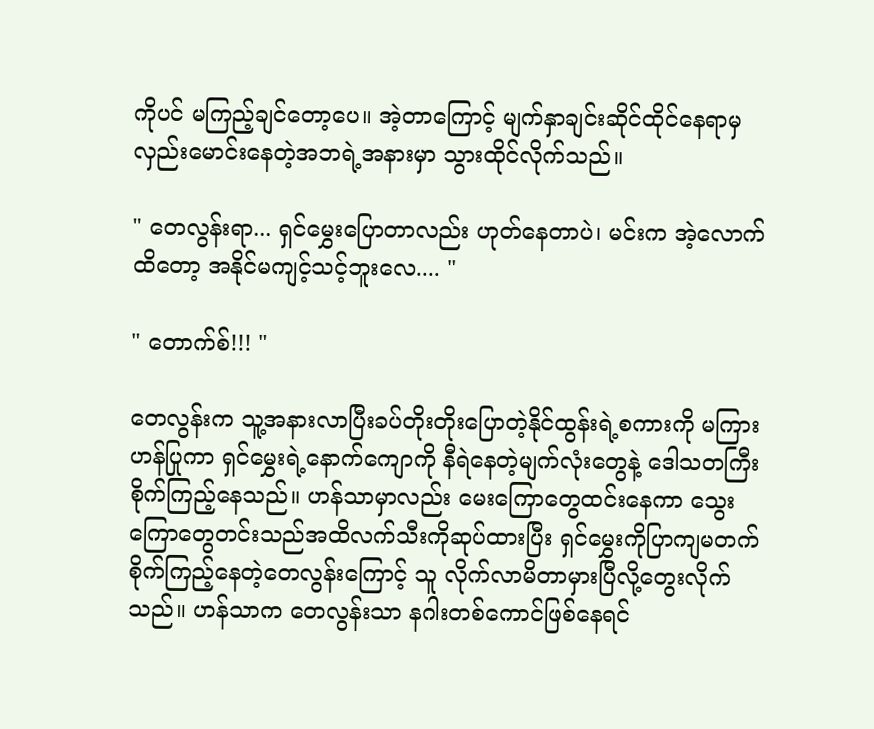ကိုပင် မကြည့်ချင်တော့ပေ။ အဲ့တာကြောင့် မျက်နှာချင်းဆိုင်ထိုင်နေရာမှ လှည်းမောင်းနေတဲ့အဘရဲ့အနားမှာ သွားထိုင်လိုက်သည်။

" တေလွန်းရာ... ရှင်မွှေးပြောတာလည်း ဟုတ်နေတာပဲ၊ မင်းက အဲ့လောက်ထိတော့ အနိုင်မကျင့်သင့်ဘူးလေ.... "

" တောက်စ်!!! "

တေလွန်းက သူ့အနားလာပြီးခပ်တိုးတိုးပြောတဲ့နိုင်ထွန်းရဲ့စကားကို မကြားဟန်ပြုကာ ရှင်မွှေးရဲ့နောက်ကျောကို နီရဲနေတဲ့မျက်လုံးတွေနဲ့ ဒေါသတကြီးစိုက်ကြည့်နေသည်။ ဟန်သာမှာလည်း မေးကြောတွေထင်းနေကာ သွေးကြောတွေတင်းသည်အထိလက်သီးကိုဆုပ်ထားပြီး ရှင်မွှေးကိုပြာကျမတက်စိုက်ကြည့်နေတဲ့တေလွန်းကြောင့် သူ လိုက်လာမိတာမှားပြီလို့တွေးလိုက်သည်။ ဟန်သာက တေလွန်းသာ နဂါးတစ်ကောင်ဖြစ်နေရင်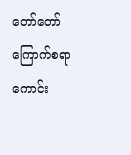တော်တော်ကြောက်စရာကောင်း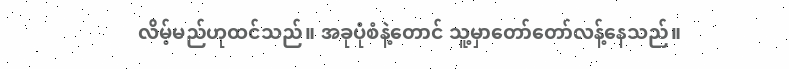လိမ့်မည်ဟုထင်သည်။ အခုပုံစံနဲ့တောင် သူ့မှာတော်တော်လန့်နေသည်။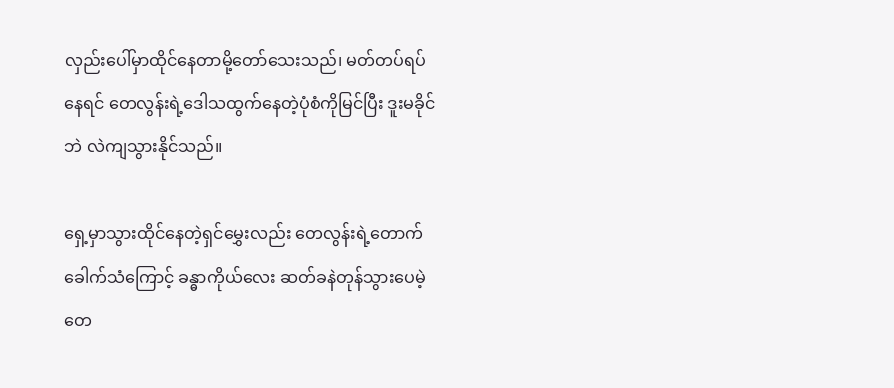လှည်းပေါ်မှာထိုင်နေတာမို့တော်သေးသည်၊ မတ်တပ်ရပ်နေရင် တေလွန်းရဲ့ဒေါသထွက်နေတဲ့ပုံစံကိုမြင်ပြီး ဒူးမခိုင်ဘဲ လဲကျသွားနိုင်သည်။

ရှေ့မှာသွားထိုင်နေတဲ့ရှင်မွှေးလည်း တေလွန်းရဲ့တောက်ခေါက်သံကြောင့် ခန္ဓာကိုယ်လေး ဆတ်ခနဲတုန်သွားပေမဲ့ တေ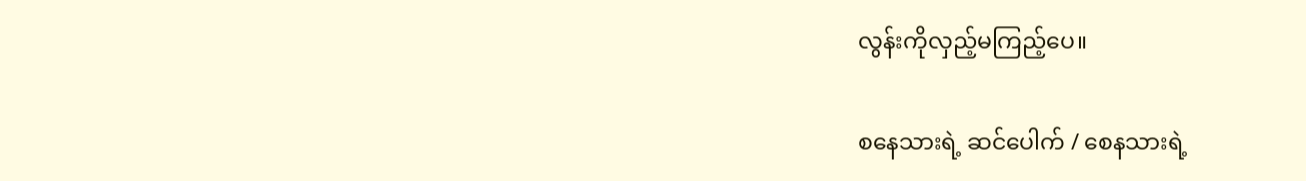လွန်းကိုလှည့်မကြည့်ပေ။

စနေသားရဲ့ ဆင်ပေါက် / စေနသားရဲ့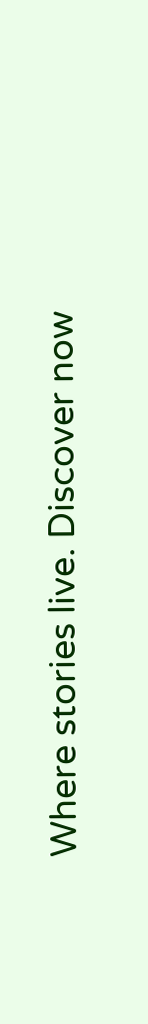Where stories live. Discover now